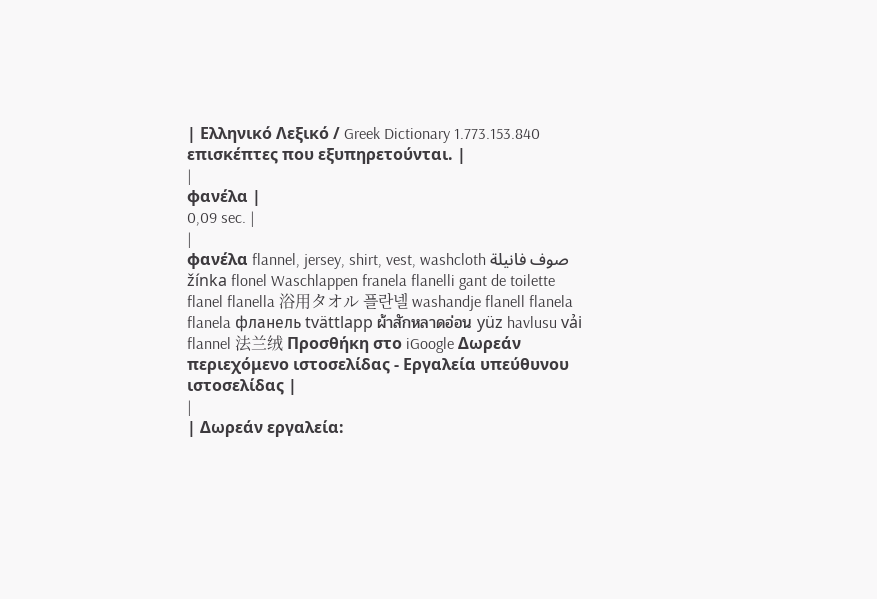| Ελληνικό Λεξικό / Greek Dictionary 1.773.153.840 επισκέπτες που εξυπηρετούνται. |
|
φανέλα |
0,09 sec. |
|
φανέλα flannel, jersey, shirt, vest, washcloth صوف فانيلة žínka flonel Waschlappen franela flanelli gant de toilette flanel flanella 浴用タオル 플란넬 washandje flanell flanela flanela фланель tvättlapp ผ้าสักหลาดอ่อน yüz havlusu vải flannel 法兰绒 Προσθήκη στο iGoogle Δωρεάν περιεχόμενο ιστοσελίδας - Εργαλεία υπεύθυνου ιστοσελίδας |
|
| Δωρεάν εργαλεία: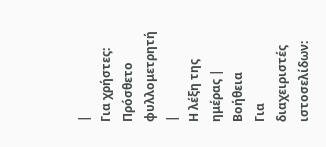|
Για χρήστες:
Πρόσθετο φυλλομετρητή |
Η λέξη της ημέρας |
Βοήθεια
Για διαχειριστές ιστοσελίδων: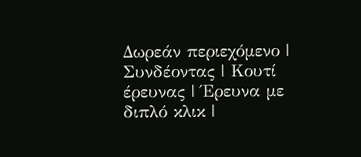Δωρεάν περιεχόμενο | Συνδέοντας | Κουτί έρευνας | Έρευνα με διπλό κλικ |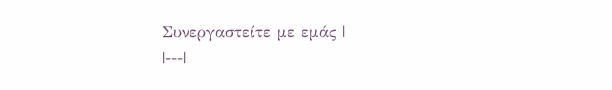Συνεργαστείτε με εμάς |
|---|